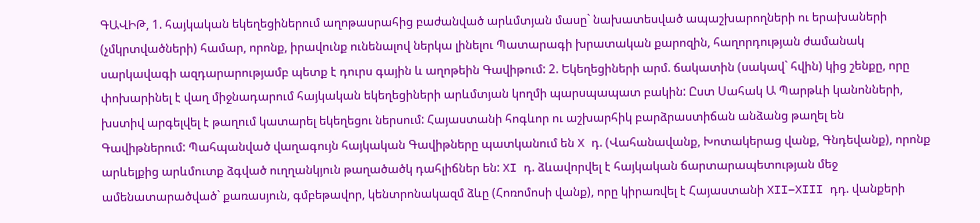ԳԱՎԻԹ, 1. հայկական եկեղեցիներում աղոթասրահից բաժանված արևմտյան մասը` նախատեսված ապաշխարողների ու երախաների (չմկրտվածների) համար, որոնք, իրավունք ունենալով ներկա լինելու Պատարագի խրատական քարոզին, հաղորդության ժամանակ սարկավագի ազդարարությամբ պետք է դուրս գային և աղոթեին Գավիթում: 2. Եկեղեցիների արմ. ճակատին (սակավ` հվին) կից շենքը, որը փոխարինել է վաղ միջնադարում հայկական եկեղեցիների արևմտյան կողմի պարսպապատ բակին: Ըստ Սահակ Ա Պարթևի կանոնների, խստիվ արգելվել է թաղում կատարել եկեղեցու ներսում: Հայաստանի հոգևոր ու աշխարհիկ բարձրաստիճան անձանց թաղել են Գավիթներում: Պահպանված վաղագույն հայկական Գավիթները պատկանում են X դ. (Վահանավանք, Խոտակերաց վանք, Գնդեվանք), որոնք արևելքից արևմուտք ձգված ուղղանկյուն թաղածածկ դահլիճներ են: XI դ. ձևավորվել է հայկական ճարտարապետության մեջ ամենատարածված` քառասյուն, գմբեթավոր, կենտրոնակազմ ձևը (Հոռոմոսի վանք), որը կիրառվել է Հայաստանի XII–XIII դդ. վանքերի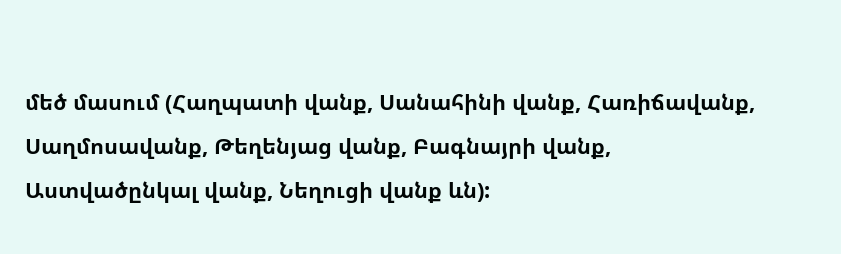մեծ մասում (Հաղպատի վանք, Սանահինի վանք, Հառիճավանք, Սաղմոսավանք, Թեղենյաց վանք, Բագնայրի վանք, Աստվածընկալ վանք, Նեղուցի վանք ևն):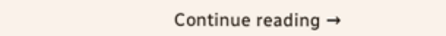Continue reading →